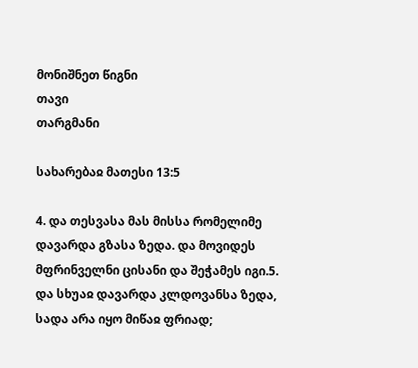მონიშნეთ წიგნი
თავი
თარგმანი

სახარებაჲ მათესი 13:5

4. და თესვასა მას მისსა რომელიმე დავარდა გზასა ზედა. და მოვიდეს მფრინველნი ცისანი და შეჭამეს იგი.5. და სხუაჲ დავარდა კლდოვანსა ზედა, სადა არა იყო მიწაჲ ფრიად;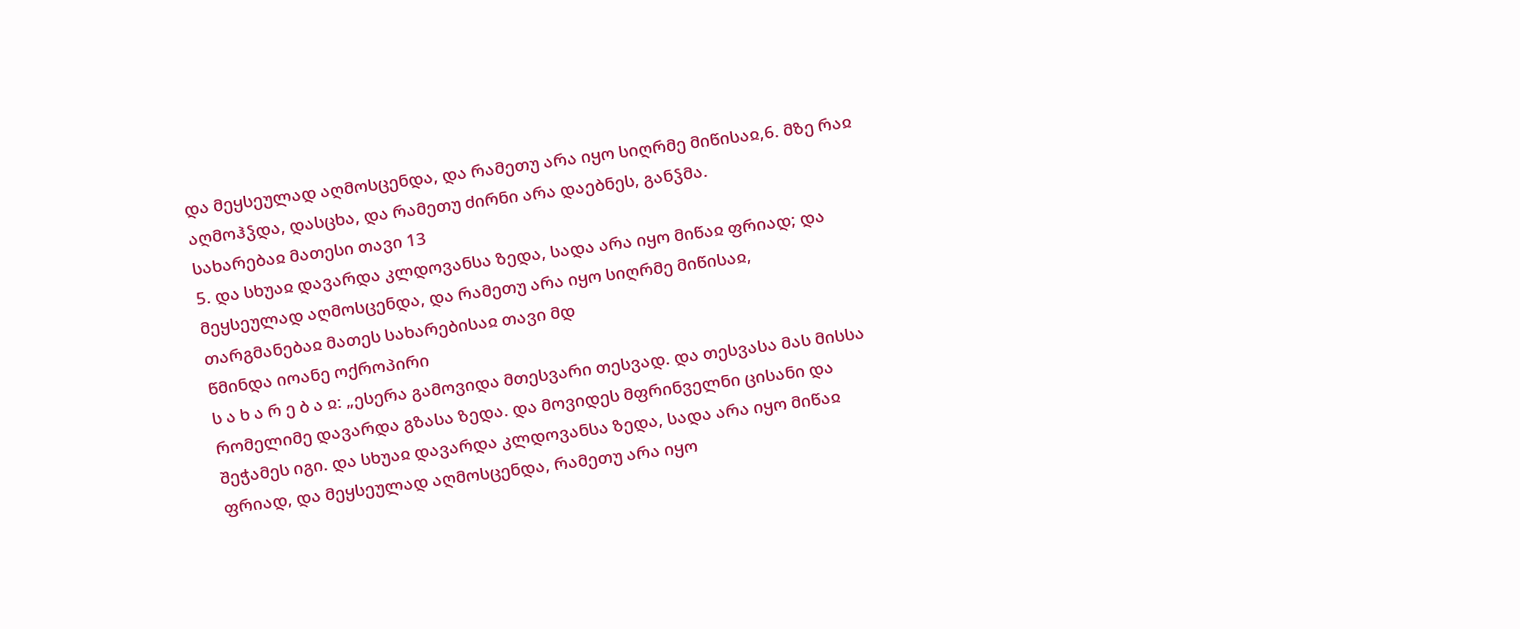და მეყსეულად აღმოსცენდა, და რამეთუ არა იყო სიღრმე მიწისაჲ,6. მზე რაჲ აღმოჰჴდა, დასცხა, და რამეთუ ძირნი არა დაებნეს, განჴმა.
სახარებაჲ მათესი თავი 13
5. და სხუაჲ დავარდა კლდოვანსა ზედა, სადა არა იყო მიწაჲ ფრიად; და მეყსეულად აღმოსცენდა, და რამეთუ არა იყო სიღრმე მიწისაჲ,
თარგმანებაჲ მათეს სახარებისაჲ თავი მდ
წმინდა იოანე ოქროპირი
ს ა ხ ა რ ე ბ ა ჲ: „ესერა გამოვიდა მთესვარი თესვად. და თესვასა მას მისსა რომელიმე დავარდა გზასა ზედა. და მოვიდეს მფრინველნი ცისანი და შეჭამეს იგი. და სხუაჲ დავარდა კლდოვანსა ზედა, სადა არა იყო მიწაჲ ფრიად, და მეყსეულად აღმოსცენდა, რამეთუ არა იყო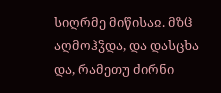სიღრმე მიწისაჲ. მზჱ აღმოჰჴდა, და დასცხა და, რამეთუ ძირნი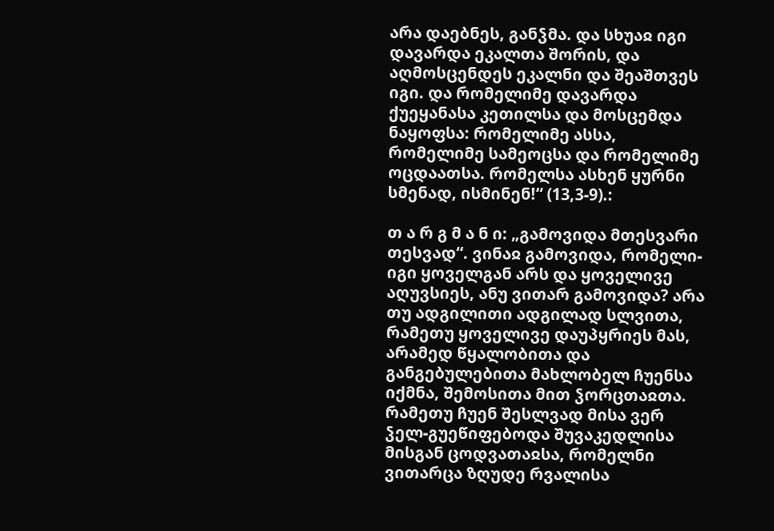არა დაებნეს, განჴმა. და სხუაჲ იგი დავარდა ეკალთა შორის, და აღმოსცენდეს ეკალნი და შეაშთვეს იგი. და რომელიმე დავარდა ქუეყანასა კეთილსა და მოსცემდა ნაყოფსა: რომელიმე ასსა, რომელიმე სამეოცსა და რომელიმე ოცდაათსა. რომელსა ასხენ ყურნი სმენად, ისმინენ!“ (13,3-9).:

თ ა რ გ მ ა ნ ი: „გამოვიდა მთესვარი თესვად“. ვინაჲ გამოვიდა, რომელი-იგი ყოველგან არს და ყოველივე აღუვსიეს, ანუ ვითარ გამოვიდა? არა თუ ადგილითი ადგილად სლვითა, რამეთუ ყოველივე დაუპყრიეს მას, არამედ წყალობითა და განგებულებითა მახლობელ ჩუენსა იქმნა, შემოსითა მით ჴორცთაჲთა. რამეთუ ჩუენ შესლვად მისა ვერ ჴელ-გუეწიფებოდა შუვაკედლისა მისგან ცოდვათაჲსა, რომელნი ვითარცა ზღუდე რვალისა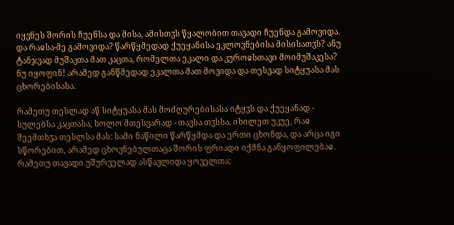იყვნეს შორის ჩუენსა და მისა, ამისთჳს წყალობით თავადი ჩუენდა გამოვიდა. და რაჲსა-მე გამოვიდა? წარწყმედად ქუეყანისა ეკლოვნებისა მისისათჳს? ანუ ტანჯვად მუშაკთა მათ კაცთა, რომელთა ეკალი და კუროჲსთავი მოიმუშაკესა? ნუ იყოფინ! არამედ განწმედად ეკალთა მათ მოვიდა და თესვად სიტყუასა მას ცხორებისასა.

რამეთუ თესლად აწ სიტყუასა მას მოძღურებისასა იტყჳს და ქუეყანად - სულებსა კაცთასა, ხოლო მთესვარად - თავსა თჳსსა. იხილეთ უკუე, რაჲ შეემთხჳა თესლსა მას: სამი ნაწილი წარწყმდა და ერთი ცხონდა, და არცა იგი სწორებით, არამედ ცხოვნებულთაცა შორის ფრიადი იქმნა განყოფილებაჲ. რამეთუ თავადი უშურველად ასწავლიდა ყოველთა;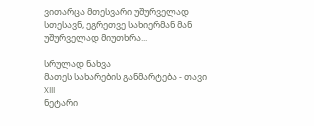ვითარცა მთესვარი უშურველად სთესავნ, ეგრეთვე სახიერმან მან უშურველად მიუთხრა...

სრულად ნახვა
მათეს სახარების განმარტება - თავი XIII
ნეტარი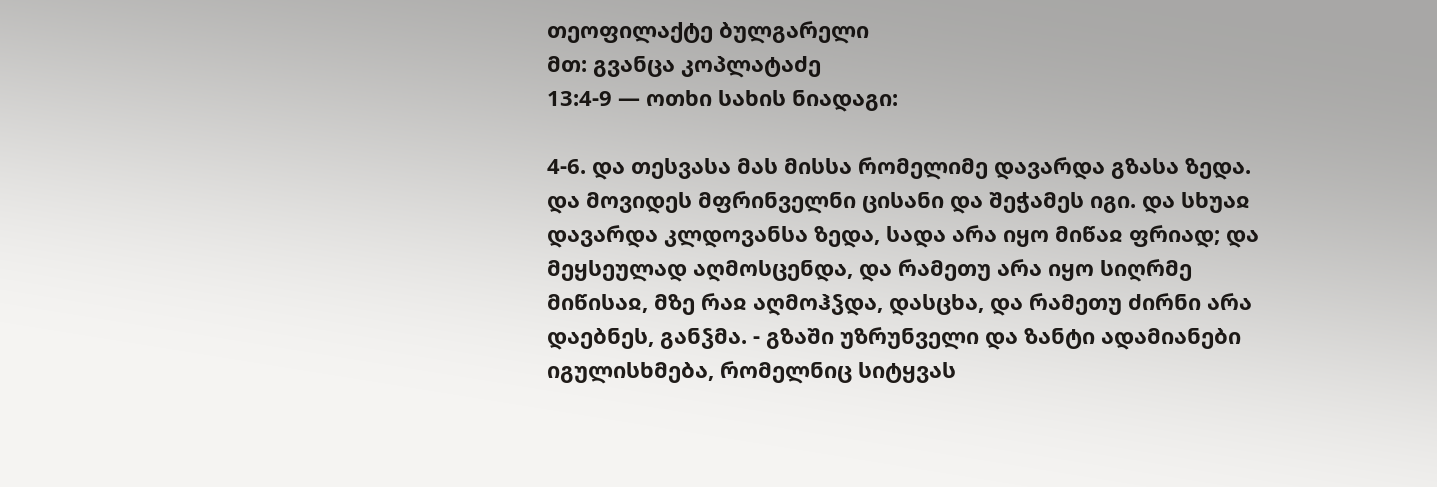თეოფილაქტე ბულგარელი
მთ: გვანცა კოპლატაძე
13:4-9 — ოთხი სახის ნიადაგი:

4-6. და თესვასა მას მისსა რომელიმე დავარდა გზასა ზედა. და მოვიდეს მფრინველნი ცისანი და შეჭამეს იგი. და სხუაჲ დავარდა კლდოვანსა ზედა, სადა არა იყო მიწაჲ ფრიად; და მეყსეულად აღმოსცენდა, და რამეთუ არა იყო სიღრმე მიწისაჲ, მზე რაჲ აღმოჰჴდა, დასცხა, და რამეთუ ძირნი არა დაებნეს, განჴმა. - გზაში უზრუნველი და ზანტი ადამიანები იგულისხმება, რომელნიც სიტყვას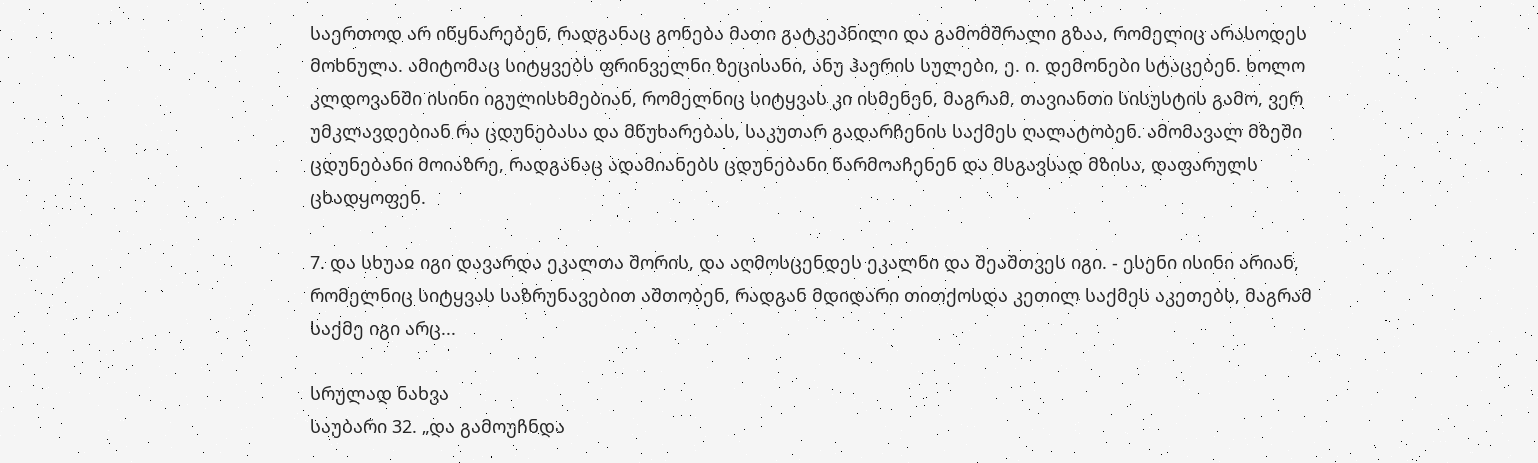საერთოდ არ იწყნარებენ, რადგანაც გონება მათი გატკეპნილი და გამომშრალი გზაა, რომელიც არასოდეს მოხნულა. ამიტომაც სიტყვებს ფრინველნი ზეცისანი, ანუ ჰაერის სულები, ე. ი. დემონები სტაცებენ. ხოლო კლდოვანში ისინი იგულისხმებიან, რომელნიც სიტყვას კი ისმენენ, მაგრამ, თავიანთი სისუსტის გამო, ვერ უმკლავდებიან რა ცდუნებასა და მწუხარებას, საკუთარ გადარჩენის საქმეს ღალატობენ. ამომავალ მზეში ცდუნებანი მოიაზრე, რადგანაც ადამიანებს ცდუნებანი წარმოაჩენენ და მსგავსად მზისა, დაფარულს ცხადყოფენ.

7. და სხუაჲ იგი დავარდა ეკალთა შორის, და აღმოსცენდეს ეკალნი და შეაშთვეს იგი. - ესენი ისინი არიან, რომელნიც სიტყვას საზრუნავებით აშთობენ, რადგან მდიდარი თითქოსდა კეთილ საქმეს აკეთებს, მაგრამ საქმე იგი არც...

სრულად ნახვა
საუბარი 32. „და გამოუჩნდა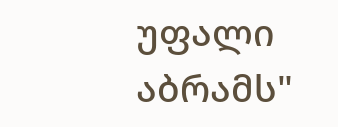უფალი აბრამს"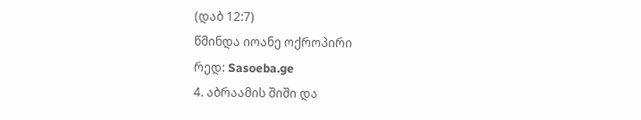(დაბ 12:7)
წმინდა იოანე ოქროპირი
რედ: Sasoeba.ge
4. აბრაამის შიში და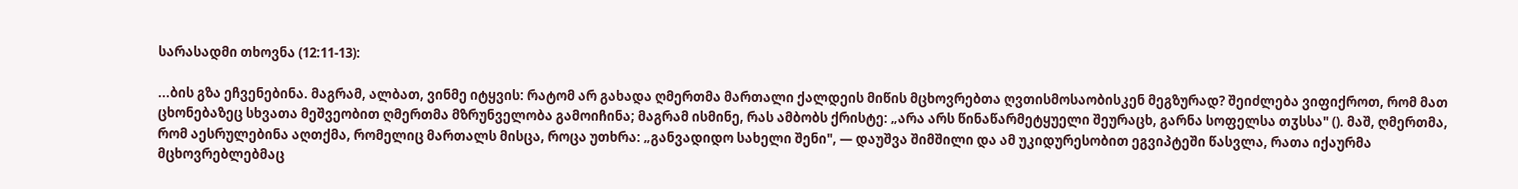სარასადმი თხოვნა (12:11-13):

...ბის გზა ეჩვენებინა. მაგრამ, ალბათ, ვინმე იტყვის: რატომ არ გახადა ღმერთმა მართალი ქალდეის მიწის მცხოვრებთა ღვთისმოსაობისკენ მეგზურად? შეიძლება ვიფიქროთ, რომ მათ ცხონებაზეც სხვათა მეშვეობით ღმერთმა მზრუნველობა გამოიჩინა; მაგრამ ისმინე, რას ამბობს ქრისტე: „არა არს წინაწარმეტყუელი შეურაცხ, გარნა სოფელსა თჳსსა" (). მაშ, ღმერთმა, რომ აესრულებინა აღთქმა, რომელიც მართალს მისცა, როცა უთხრა: „განვადიდო სახელი შენი", — დაუშვა შიმშილი და ამ უკიდურესობით ეგვიპტეში წასვლა, რათა იქაურმა მცხოვრებლებმაც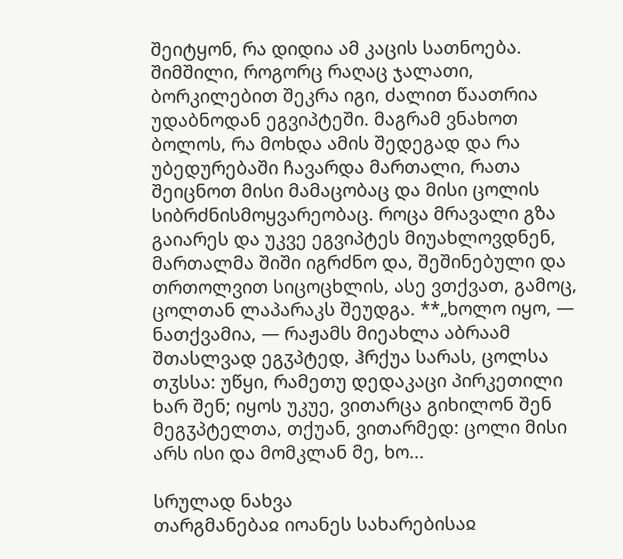შეიტყონ, რა დიდია ამ კაცის სათნოება. შიმშილი, როგორც რაღაც ჯალათი, ბორკილებით შეკრა იგი, ძალით წაათრია უდაბნოდან ეგვიპტეში. მაგრამ ვნახოთ ბოლოს, რა მოხდა ამის შედეგად და რა უბედურებაში ჩავარდა მართალი, რათა შეიცნოთ მისი მამაცობაც და მისი ცოლის სიბრძნისმოყვარეობაც. როცა მრავალი გზა გაიარეს და უკვე ეგვიპტეს მიუახლოვდნენ, მართალმა შიში იგრძნო და, შეშინებული და თრთოლვით სიცოცხლის, ასე ვთქვათ, გამოც, ცოლთან ლაპარაკს შეუდგა. **„ხოლო იყო, — ნათქვამია, — რაჟამს მიეახლა აბრაამ შთასლვად ეგჳპტედ, ჰრქუა სარას, ცოლსა თჳსსა: უწყი, რამეთუ დედაკაცი პირკეთილი ხარ შენ; იყოს უკუე, ვითარცა გიხილონ შენ მეგჳპტელთა, თქუან, ვითარმედ: ცოლი მისი არს ისი და მომკლან მე, ხო...

სრულად ნახვა
თარგმანებაჲ იოანეს სახარებისაჲ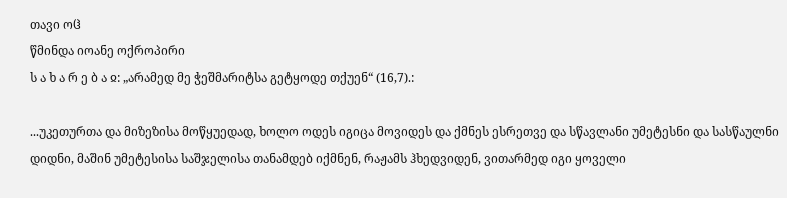თავი ოჱ
წმინდა იოანე ოქროპირი
ს ა ხ ა რ ე ბ ა ჲ: „არამედ მე ჭეშმარიტსა გეტყოდე თქუენ“ (16,7).:

...უკეთურთა და მიზეზისა მოწყუედად, ხოლო ოდეს იგიცა მოვიდეს და ქმნეს ესრეთვე და სწავლანი უმეტესნი და სასწაულნი დიდნი, მაშინ უმეტესისა საშჯელისა თანამდებ იქმნენ, რაჟამს ჰხედვიდენ, ვითარმედ იგი ყოველი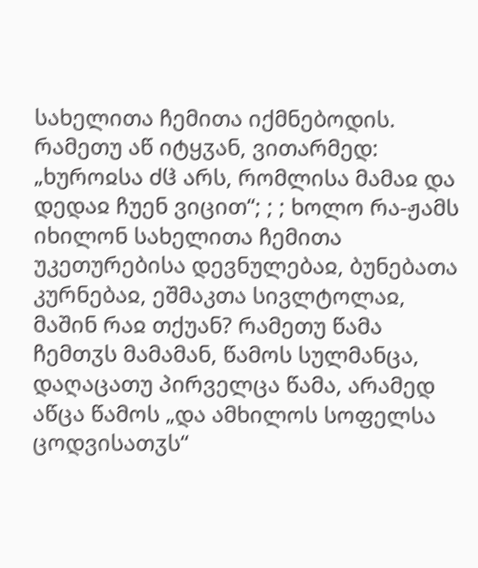სახელითა ჩემითა იქმნებოდის. რამეთუ აწ იტყჳან, ვითარმედ: „ხუროჲსა ძჱ არს, რომლისა მამაჲ და დედაჲ ჩუენ ვიცით“; ; ; ხოლო რა-ჟამს იხილონ სახელითა ჩემითა უკეთურებისა დევნულებაჲ, ბუნებათა კურნებაჲ, ეშმაკთა სივლტოლაჲ, მაშინ რაჲ თქუან? რამეთუ წამა ჩემთჳს მამამან, წამოს სულმანცა, დაღაცათუ პირველცა წამა, არამედ აწცა წამოს „და ამხილოს სოფელსა ცოდვისათჳს“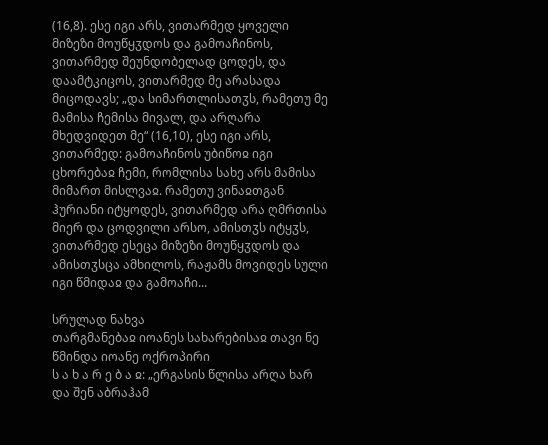(16,8). ესე იგი არს, ვითარმედ ყოველი მიზეზი მოუწყჳდოს და გამოაჩინოს, ვითარმედ შეუნდობელად ცოდეს, და დაამტკიცოს, ვითარმედ მე არასადა მიცოდავს; „და სიმართლისათჳს, რამეთუ მე მამისა ჩემისა მივალ, და არღარა მხედვიდეთ მე“ (16,10), ესე იგი არს, ვითარმედ: გამოაჩინოს უბიწოჲ იგი ცხორებაჲ ჩემი, რომლისა სახე არს მამისა მიმართ მისლვაჲ. რამეთუ ვინაჲთგან ჰურიანი იტყოდეს, ვითარმედ არა ღმრთისა მიერ და ცოდვილი არსო, ამისთჳს იტყჳს, ვითარმედ ესეცა მიზეზი მოუწყჳდოს და ამისთჳსცა ამხილოს, რაჟამს მოვიდეს სული იგი წმიდაჲ და გამოაჩი...

სრულად ნახვა
თარგმანებაჲ იოანეს სახარებისაჲ თავი ნე
წმინდა იოანე ოქროპირი
ს ა ხ ა რ ე ბ ა ჲ: „ერგასის წლისა არღა ხარ და შენ აბრაჰამ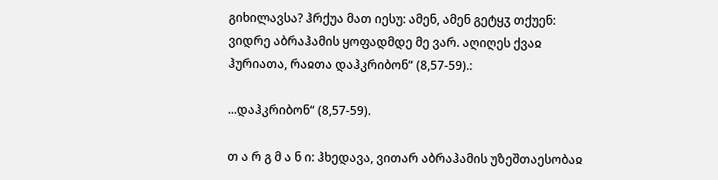გიხილავსა? ჰრქუა მათ იესუ: ამენ, ამენ გეტყჳ თქუენ: ვიდრე აბრაჰამის ყოფადმდე მე ვარ. აღიღეს ქვაჲ ჰურიათა, რაჲთა დაჰკრიბონ“ (8,57-59).:

...დაჰკრიბონ“ (8,57-59).

თ ა რ გ მ ა ნ ი: ჰხედავა, ვითარ აბრაჰამის უზეშთაესობაჲ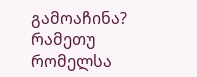გამოაჩინა? რამეთუ რომელსა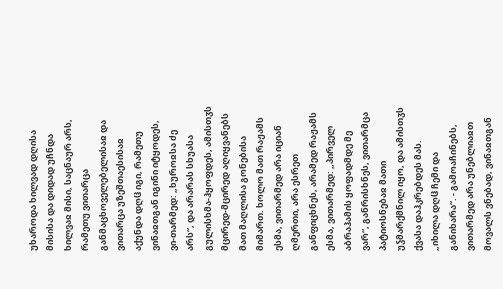უხაროდა ხილვად დღისა მისისა და დიდად უჩნდა ხილვაჲ მისი, საცნაურ არს, რამეთუ ვითარცა განმაცხოველებელისაჲ და ვითარცა უზეშთაესისაჲ აქუნდა დღჱ იგი, რამეთუ ვინაჲთგან იგინი იტყოდეს, ვი-თარმედ: „ხუროჲსა ძე არს“, და არარას სხუასა გულისხმა-ჰყოფდეს, ამისთჳს მცირედ-მცირედ აღიყვანებს მათ მაღლისა გონებისა მიმართ. ხოლო მათ რაჟამს ესმა, ვითარმედ არა იციან ღმერთი, არა ესრეთ განფიცხნეს, არამედ რაჟამს ესმა, ვითარმედ: „პირველ აბრაჰამის ყოფადმდე მე ვარ“, განრისხნეს, ვითარმცა პატიოსნებაჲ მათი უჴმარქმნილ იყო, და ამისთჳს ქვასა დაჰკრებდეს მას. „იხილა დღჱ ჩემი და განიხარა“. - გამოაჩინებს, ვითარმედ არა უნებლიაჲთ მოვალს ვნებად, ვინაჲთგან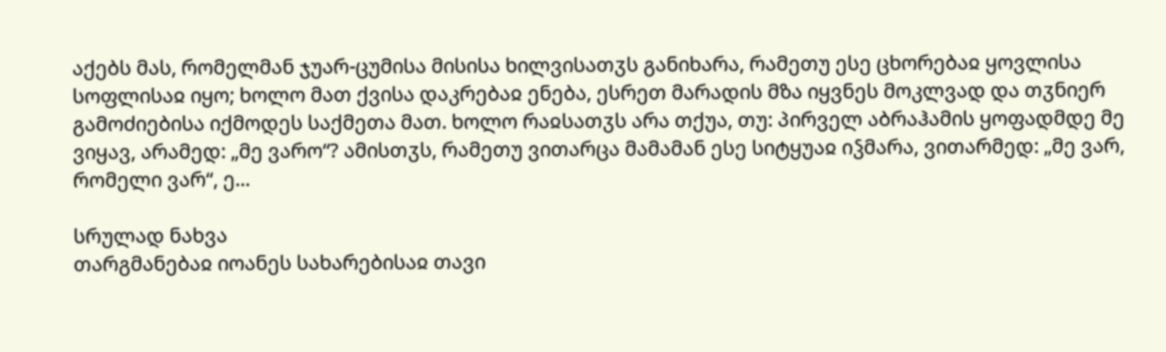აქებს მას, რომელმან ჯუარ-ცუმისა მისისა ხილვისათჳს განიხარა, რამეთუ ესე ცხორებაჲ ყოვლისა სოფლისაჲ იყო; ხოლო მათ ქვისა დაკრებაჲ ენება, ესრეთ მარადის მზა იყვნეს მოკლვად და თჳნიერ გამოძიებისა იქმოდეს საქმეთა მათ. ხოლო რაჲსათჳს არა თქუა, თუ: პირველ აბრაჰამის ყოფადმდე მე ვიყავ, არამედ: „მე ვარო“? ამისთჳს, რამეთუ ვითარცა მამამან ესე სიტყუაჲ იჴმარა, ვითარმედ: „მე ვარ, რომელი ვარ“, ე...

სრულად ნახვა
თარგმანებაჲ იოანეს სახარებისაჲ თავი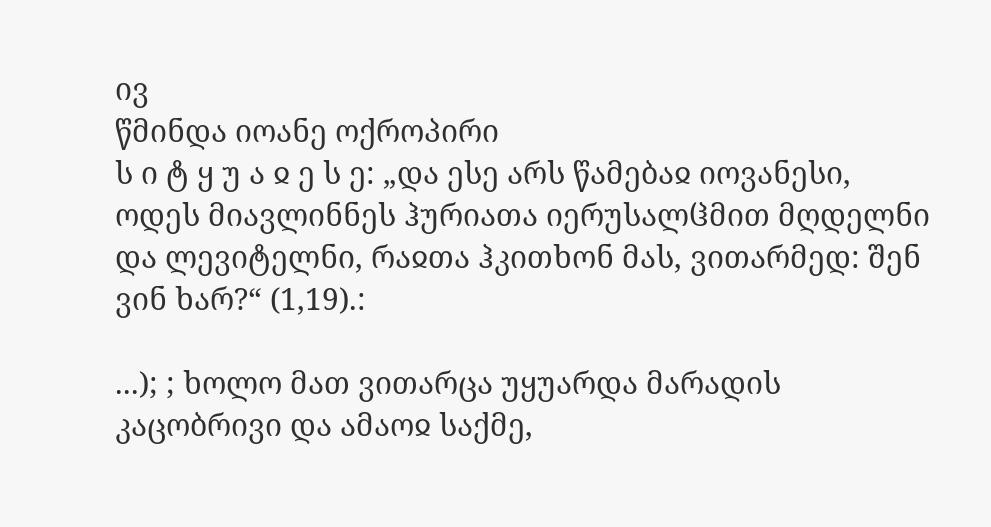ივ
წმინდა იოანე ოქროპირი
ს ი ტ ყ უ ა ჲ ე ს ე: „და ესე არს წამებაჲ იოვანესი, ოდეს მიავლინნეს ჰურიათა იერუსალჱმით მღდელნი და ლევიტელნი, რაჲთა ჰკითხონ მას, ვითარმედ: შენ ვინ ხარ?“ (1,19).:

...); ; ხოლო მათ ვითარცა უყუარდა მარადის კაცობრივი და ამაოჲ საქმე,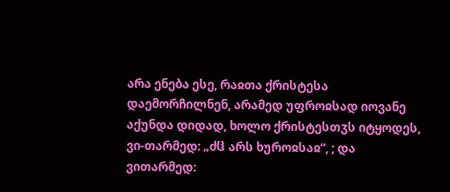არა ენება ესე, რაჲთა ქრისტესა დაემორჩილნენ, არამედ უფროჲსად იოვანე აქუნდა დიდად, ხოლო ქრისტესთჳს იტყოდეს, ვი-თარმედ: „ძჱ არს ხუროჲსაჲ“, ; და ვითარმედ: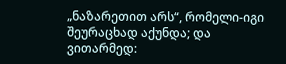„ნაზარეთით არს“, რომელი-იგი შეურაცხად აქუნდა; და ვითარმედ: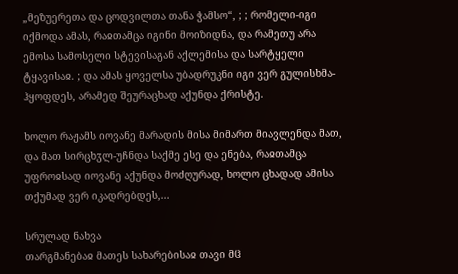„მეზუერეთა და ცოდვილთა თანა ჭამსო“, ; ; რომელი-იგი იქმოდა ამას, რაჲთამცა იგინი მოიზიდნა, და რამეთუ არა ემოსა სამოსელი სტევისაგან აქლემისა და სარტყელი ტყავისაჲ. ; და ამას ყოველსა უბადრუკნი იგი ვერ გულისხმა-ჰყოფდეს, არამედ შეურაცხად აქუნდა ქრისტე.

ხოლო რაჟამს იოვანე მარადის მისა მიმართ მიავლენდა მათ, და მათ სირცხჳლ-უჩნდა საქმე ესე და ენება, რაჲთამცა უფროჲსად იოვანე აქუნდა მოძღურად, ხოლო ცხადად ამისა თქუმად ვერ იკადრებდეს,...

სრულად ნახვა
თარგმანებაჲ მათეს სახარებისაჲ თავი მჱ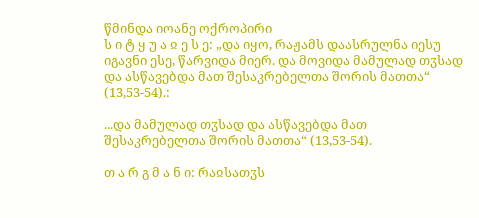წმინდა იოანე ოქროპირი
ს ი ტ ყ უ ა ჲ ე ს ე: „და იყო, რაჟამს დაასრულნა იესუ იგავნი ესე, წარვიდა მიერ. და მოვიდა მამულად თჳსად და ასწავებდა მათ შესაკრებელთა შორის მათთა“ (13,53-54).:

...და მამულად თჳსად და ასწავებდა მათ შესაკრებელთა შორის მათთა“ (13,53-54).

თ ა რ გ მ ა ნ ი: რაჲსათჳს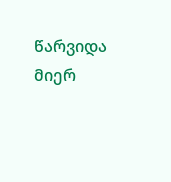წარვიდა მიერ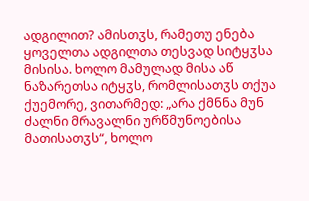ადგილით? ამისთჳს, რამეთუ ენება ყოველთა ადგილთა თესვად სიტყჳსა მისისა. ხოლო მამულად მისა აწ ნაზარეთსა იტყჳს, რომლისათჳს თქუა ქუემორე, ვითარმედ: „არა ქმნნა მუნ ძალნი მრავალნი ურწმუნოებისა მათისათჳს“, ხოლო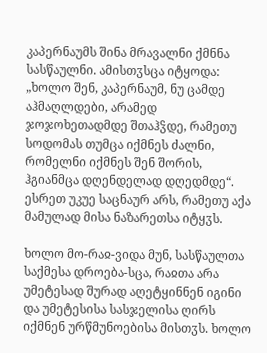კაპერნაუმს შინა მრავალნი ქმნნა სასწაულნი. ამისთჳსცა იტყოდა: „ხოლო შენ, კაპერნაუმ, ნუ ცამდე აჰმაღლდები, არამედ ჯოჯოხეთადმდე შთაჰჴდე, რამეთუ სოდომას თუმცა იქმნეს ძალნი, რომელნი იქმნეს შენ შორის, ჰგიანმცა დღენდელად დღედმდე“. ესრეთ უკუე საცნაურ არს, რამეთუ აქა მამულად მისა ნაზარეთსა იტყჳს.

ხოლო მო-რაჲ-ვიდა მუნ, სასწაულთა საქმესა დროება-სცა, რაჲთა არა უმეტესად შურად აღეტყინნენ იგინი და უმეტესისა სასჯელისა ღირს იქმნენ ურწმუნოებისა მისთჳს. ხოლო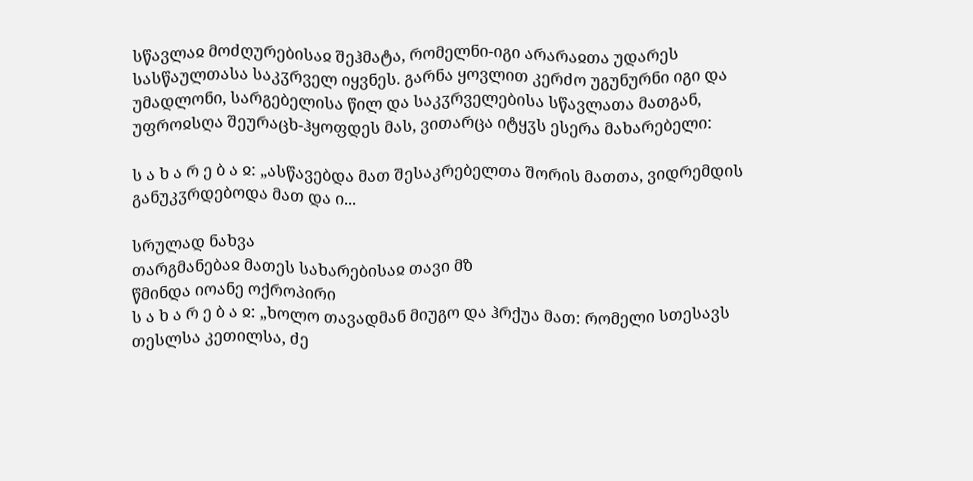სწავლაჲ მოძღურებისაჲ შეჰმატა, რომელნი-იგი არარაჲთა უდარეს სასწაულთასა საკჳრველ იყვნეს. გარნა ყოვლით კერძო უგუნურნი იგი და უმადლონი, სარგებელისა წილ და საკჳრველებისა სწავლათა მათგან, უფროჲსღა შეურაცხ-ჰყოფდეს მას, ვითარცა იტყჳს ესერა მახარებელი:

ს ა ხ ა რ ე ბ ა ჲ: „ასწავებდა მათ შესაკრებელთა შორის მათთა, ვიდრემდის განუკჳრდებოდა მათ და ი...

სრულად ნახვა
თარგმანებაჲ მათეს სახარებისაჲ თავი მზ
წმინდა იოანე ოქროპირი
ს ა ხ ა რ ე ბ ა ჲ: „ხოლო თავადმან მიუგო და ჰრქუა მათ: რომელი სთესავს თესლსა კეთილსა, ძე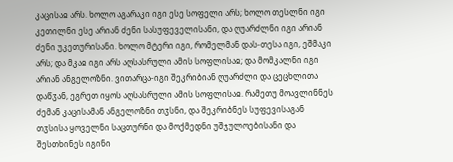კაცისაჲ არს. ხოლო აგარაკი იგი ესე სოფელი არს; ხოლო თესლნი იგი კეთილნი ესე არიან ძენი სასუფეველისანი, და ღუარძლნი იგი არიან ძენი უკეთურისანი. ხოლო მტერი იგი, რომელმან დას-თესა იგი, ეშმაკი არს; და მკაჲ იგი არს აღსასრული ამის სოფლისაჲ; და მომკალნი იგი არიან ანგელოზნი. ვითარცა-იგი შეკრიბიან ღუარძლი და ცეცხლითა დაწჳან, ეგრეთ იყოს აღსასრული ამის სოფლისაჲ. რამეთუ მოავლინნეს ძემან კაცისამან ანგელოზნი თჳსნი, და შეკრიბნეს სუფევისაგან თჳსისა ყოველნი საცთურნი და მოქმედნი უშჯულოებისანი და შესთხინეს იგინი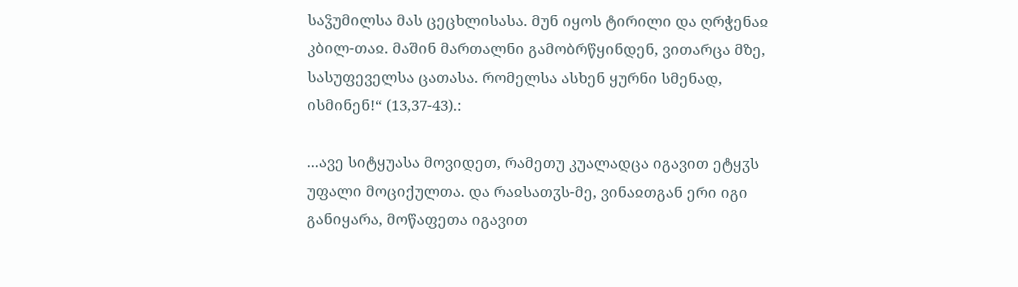საჴუმილსა მას ცეცხლისასა. მუნ იყოს ტირილი და ღრჭენაჲ კბილ-თაჲ. მაშინ მართალნი გამობრწყინდენ, ვითარცა მზე, სასუფეველსა ცათასა. რომელსა ასხენ ყურნი სმენად, ისმინენ!“ (13,37-43).:

...ავე სიტყუასა მოვიდეთ, რამეთუ კუალადცა იგავით ეტყჳს უფალი მოციქულთა. და რაჲსათჳს-მე, ვინაჲთგან ერი იგი განიყარა, მოწაფეთა იგავით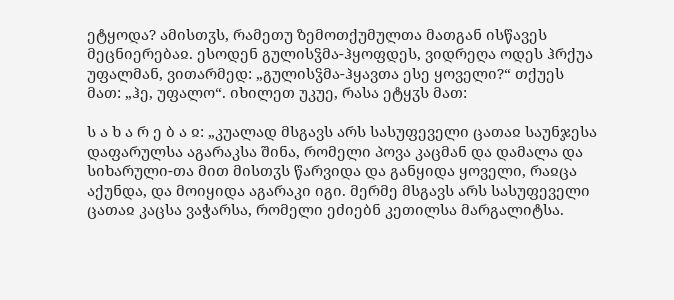ეტყოდა? ამისთჳს, რამეთუ ზემოთქუმულთა მათგან ისწავეს მეცნიერებაჲ. ესოდენ გულისჴმა-ჰყოფდეს, ვიდრეღა ოდეს ჰრქუა უფალმან, ვითარმედ: „გულისჴმა-ჰყავთა ესე ყოველი?“ თქუეს მათ: „ჰე, უფალო“. იხილეთ უკუე, რასა ეტყჳს მათ:

ს ა ხ ა რ ე ბ ა ჲ: „კუალად მსგავს არს სასუფეველი ცათაჲ საუნჯესა დაფარულსა აგარაკსა შინა, რომელი პოვა კაცმან და დამალა და სიხარული-თა მით მისთჳს წარვიდა და განყიდა ყოველი, რაჲცა აქუნდა, და მოიყიდა აგარაკი იგი. მერმე მსგავს არს სასუფეველი ცათაჲ კაცსა ვაჭარსა, რომელი ეძიებნ კეთილსა მარგალიტსა.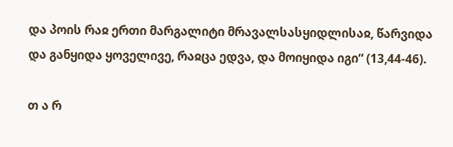და პოის რაჲ ერთი მარგალიტი მრავალსასყიდლისაჲ, წარვიდა და განყიდა ყოველივე, რაჲცა ედვა, და მოიყიდა იგი“ (13,44-46).

თ ა რ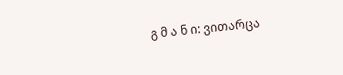გ მ ა ნ ი: ვითარცა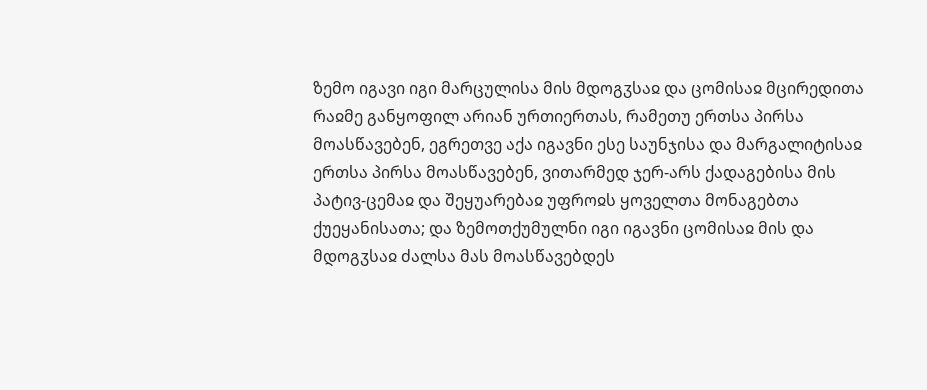ზემო იგავი იგი მარცულისა მის მდოგჳსაჲ და ცომისაჲ მცირედითა რაჲმე განყოფილ არიან ურთიერთას, რამეთუ ერთსა პირსა მოასწავებენ, ეგრეთვე აქა იგავნი ესე საუნჯისა და მარგალიტისაჲ ერთსა პირსა მოასწავებენ, ვითარმედ ჯერ-არს ქადაგებისა მის პატივ-ცემაჲ და შეყუარებაჲ უფროჲს ყოველთა მონაგებთა ქუეყანისათა; და ზემოთქუმულნი იგი იგავნი ცომისაჲ მის და მდოგჳსაჲ ძალსა მას მოასწავებდეს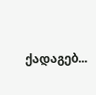ქადაგებ...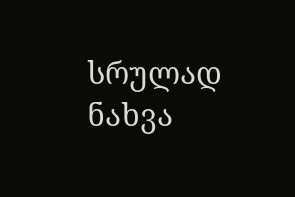სრულად ნახვა